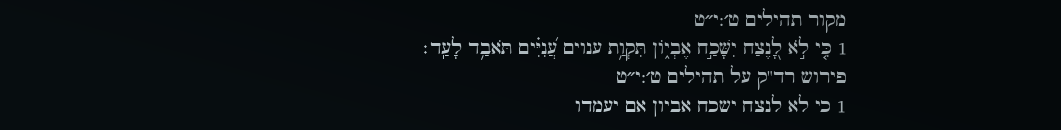מקור תהילים ט׳:י״ט
1 כִּ֤י לֹ֣א לָ֭נֶצַח יִשָּׁכַ֣ח אֶבְי֑וֹן תִּקְוַ֥ת ענוים עֲ֝נִיִּ֗ים תֹּאבַ֥ד לָעַֽד׃
פירוש רד"ק על תהילים ט׳:י״ט
1 כי לא לנצח ישכח אביון אם יעמדו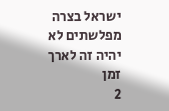ישראל בצרה מפלשתים לא יהיה זה לארך זמן
2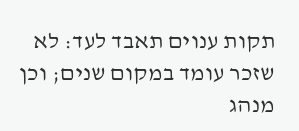תקות ענוים תאבד לעד: לא שזכר עומד במקום שנים; וכן מנהג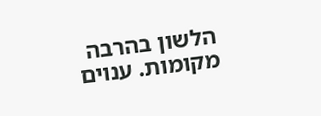הלשון בהרבה מקומות. ענוים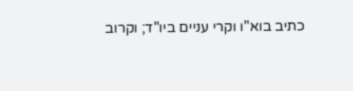כתיב בוא"ו וקרי עניים ביו"ד; וקרוב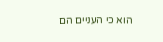הוא כי העניים הם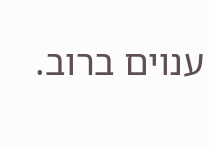ענוים ברוב.